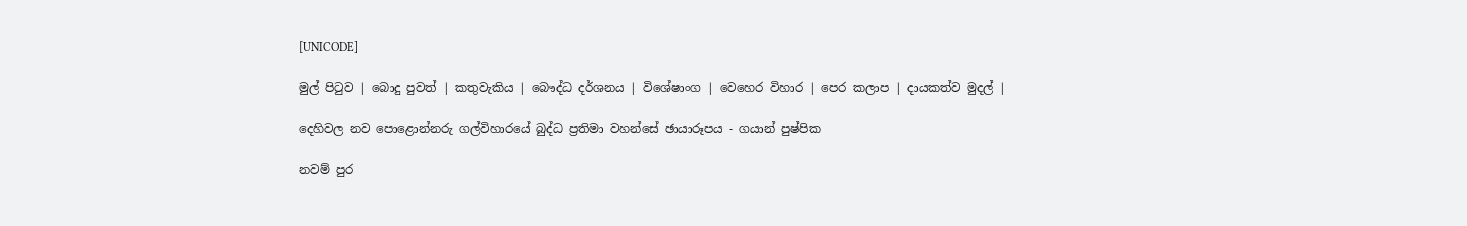[UNICODE]

මුල් පිටුව | බොදු පුවත් | කතුවැකිය | බෞද්ධ දර්ශනය | විශේෂාංග | වෙහෙර විහාර | පෙර කලාප | දායකත්ව මුදල් |

දෙහිවල නව පොළොන්නරු ගල්විහාරයේ බුද්ධ ප්‍රතිමා වහන්සේ ඡායාරූපය - ගයාන් පුෂ්පික

නවම් පුර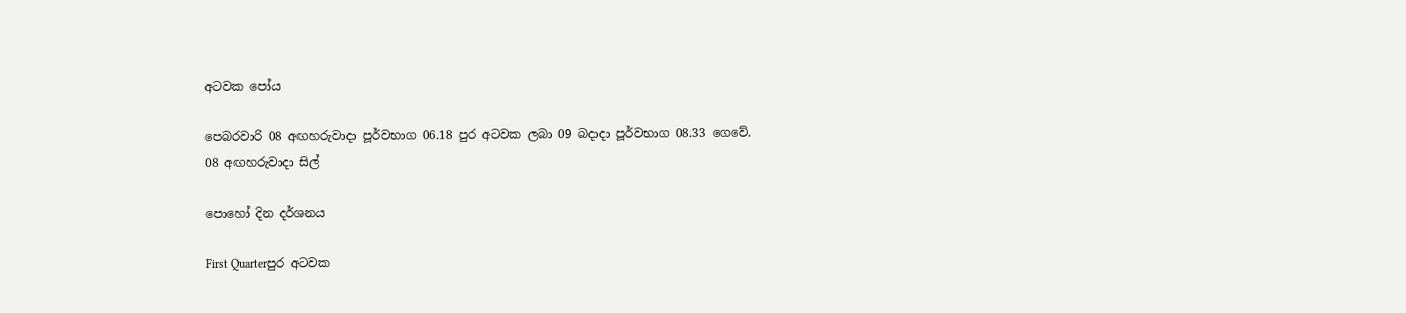අටවක පෝය

පෙබරවාරි 08 අඟහරුවාදා පූර්වභාග 06.18 පුර අටවක ලබා 09 බදාදා පූර්වභාග 08.33 ගෙවේ.
08 අඟහරුවාදා සිල්

පොහෝ දින දර්ශනය

First Quarterපුර අටවක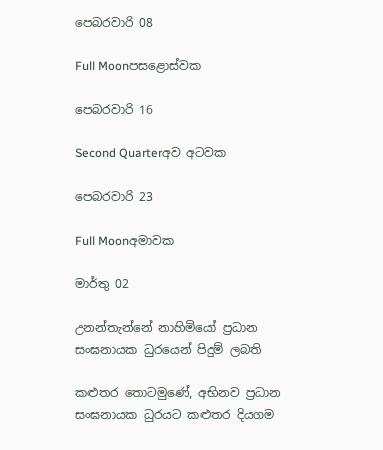පෙබරවාරි 08

Full Moonපසළොස්වක

පෙබරවාරි 16

Second Quarterඅව අටවක

පෙබරවාරි 23

Full Moonඅමාවක

මාර්තු 02

උනන්තැන්නේ නාහිමියෝ ප්‍රධාන සංඝනායක ධුරයෙන් පිදුම් ලබති

කළුතර තොටමුණේ, අභිනව ප්‍රධාන සංඝනායක ධුරයට කළුතර දියගම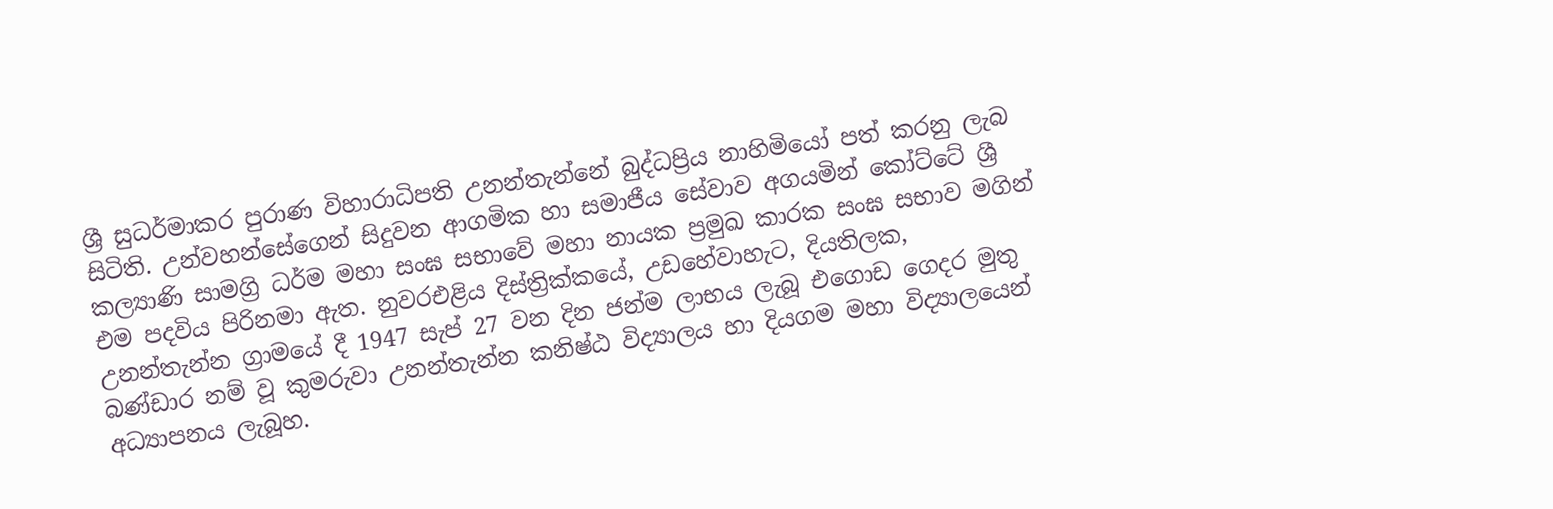ශ්‍රී සුධර්මාකර පුරාණ විහාරාධිපති උනන්තැන්නේ බුද්ධප්‍රිය නාහිමියෝ පත් කරනු ලැබ සිටිති. උන්වහන්සේගෙන් සිදුවන ආගමික හා සමාජීය සේවාව අගයමින් කෝට්ටේ ශ්‍රී කල්‍යාණි සාමග්‍රි ධර්ම මහා සංඝ සභාවේ මහා නායක ප්‍රමුඛ කාරක සංඝ සභාව මගින් එම පදවිය පිරිනමා ඇත. නුවරඑළිය දිස්ත්‍රික්කයේ, උඩහේවාහැට, දියතිලක, උනන්තැන්න ග්‍රාමයේ දී 1947 සැප් 27 වන දින ජන්ම ලාභය ලැබූ එගොඩ ගෙදර මුතු බණ්ඩාර නම් වූ කුමරුවා උනන්තැන්න කනිෂ්ඨ විද්‍යාලය හා දියගම මහා විද්‍යාලයෙන් අධ්‍යාපනය ලැබූහ.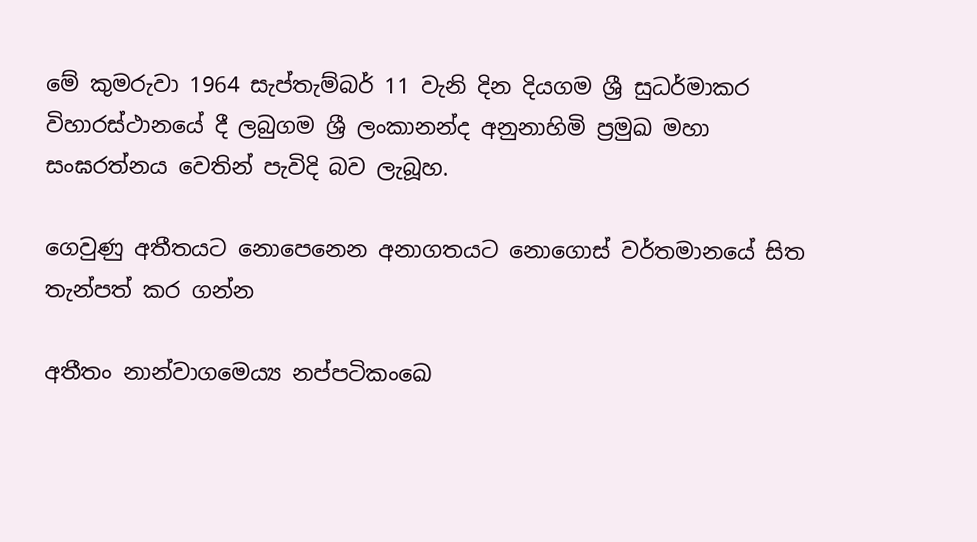මේ කුමරුවා 1964 සැප්තැම්බර් 11 වැනි දින දියගම ශ්‍රී සුධර්මාකර විහාරස්ථානයේ දී ලබුගම ශ්‍රී ලංකානන්ද අනුනාහිමි ප්‍රමුඛ මහා සංඝරත්නය වෙතින් පැවිදි බව ලැබූහ.

ගෙවුණු අතීතයට නොපෙනෙන අනාගතයට නොගොස් වර්තමානයේ සිත තැන්පත් කර ගන්න

අතීතං නාන්වාගමෙය්‍ය නප්පටිකංඛෙ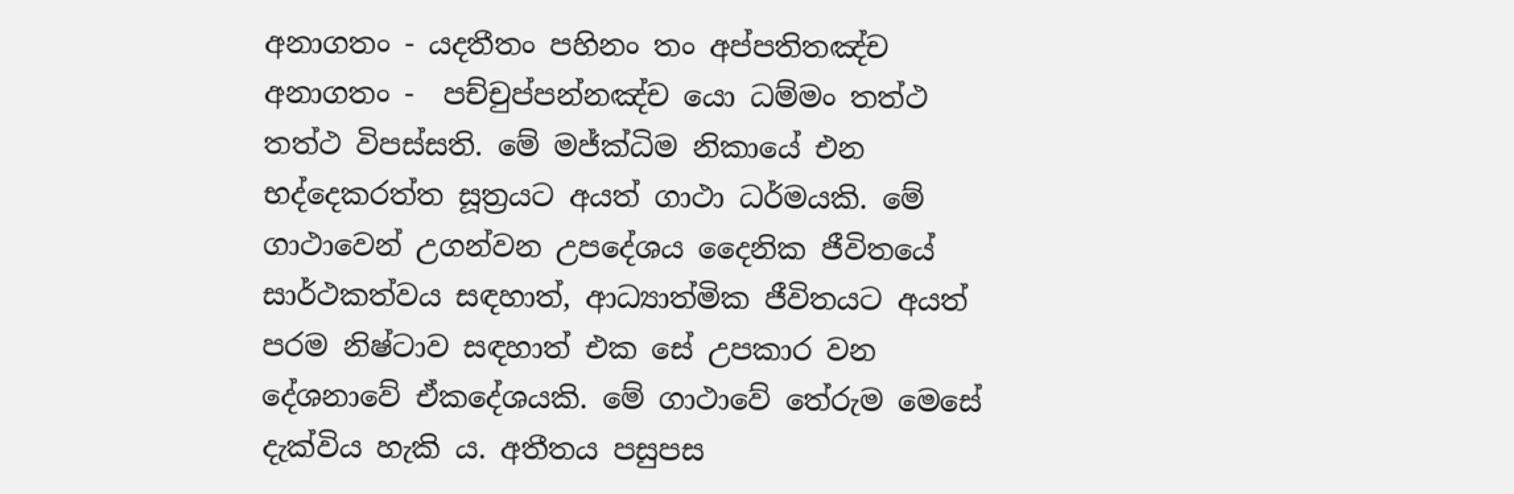අනාගතං - යදතීතං පහිනං තං අප්පතිතඤ්ච අනාගතං -  පච්චුප්පන්නඤ්ච යො ධම්මං තත්ථ තත්ථ විපස්සති. මේ මජ්ක්‍ධිම නිකායේ එන භද්දෙකරත්ත සූත්‍රයට අයත් ගාථා ධර්මයකි. මේ ගාථාවෙන් උගන්වන උපදේශය දෛනික ජීවිතයේ සාර්ථකත්වය සඳහාත්, ආධ්‍යාත්මික ජීවිතයට අයත් පරම නිෂ්ටාව සඳහාත් එක සේ උපකාර වන දේශනාවේ ඒකදේශයකි. මේ ගාථාවේ තේරුම මෙසේ දැක්විය හැකි ය. අතීතය පසුපස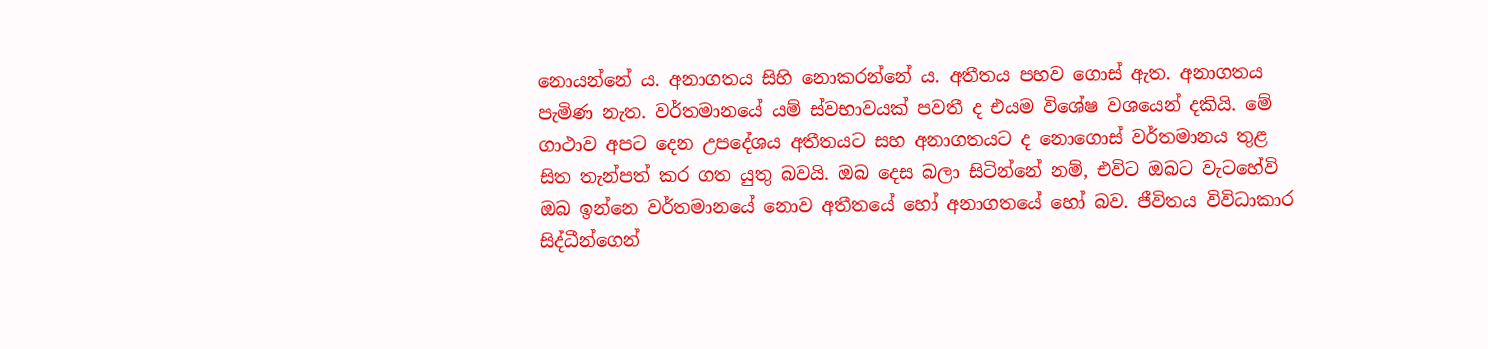නොයන්නේ ය. අනාගතය සිහි නොකරන්නේ ය. අතීතය පහව ගොස් ඇත. අනාගතය පැමිණ නැත. වර්තමානයේ යම් ස්වභාවයක් පවතී ද එයම විශේෂ වශයෙන් දකියි. මේ ගාථාව අපට දෙන උපදේශය අතීතයට සහ අනාගතයට ද නොගොස් වර්තමානය තුළ සිත තැන්පත් කර ගත යුතු බවයි. ඔබ දෙස බලා සිටින්නේ නම්, එවිට ඔබට වැටහේවි ඔබ ඉන්නෙ වර්තමානයේ නොව අතීතයේ හෝ අනාගතයේ හෝ බව. ජීවිතය විවිධාකාර සිද්ධීන්ගෙන්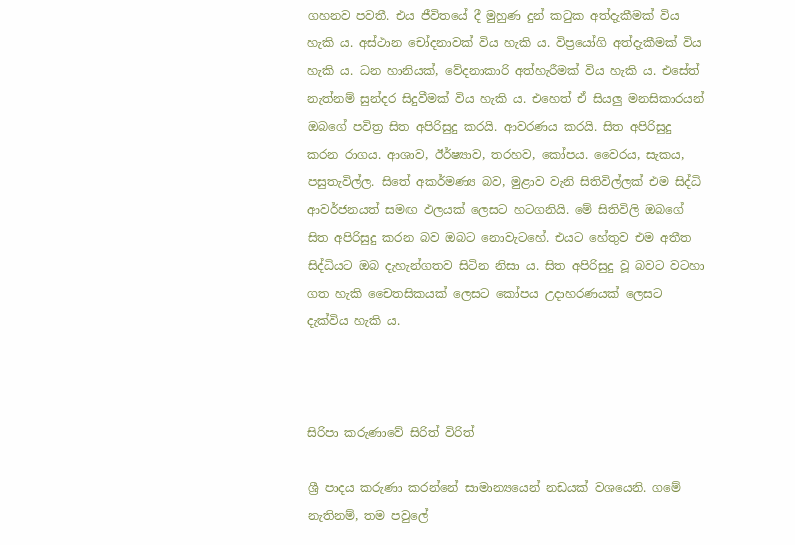ගහනව පවතී. එය ජීවිතයේ දී මුහුණ දුන් කටුක අත්දැකීමක් විය හැකි ය. අස්ථාන චෝදනාවක් විය හැකි ය. විප්‍රයෝගි අත්දැකීමක් විය හැකි ය. ධන හානියක්, වේදනාකාරි අත්හැරීමක් විය හැකි ය. එසේත් නැත්නම් සුන්දර සිදුවීමක් විය හැකි ය. එහෙත් ඒ සියලු මනසිකාරයන් ඔබගේ පවිත්‍ර සිත අපිරිසුදු කරයි. ආවරණය කරයි. සිත අපිරිසුදු කරන රාගය. ආශාව, ඊර්ෂ්‍යාව, තරහව, කෝපය. වෛරය, සැකය, පසුතැවිල්ල. සිතේ අකර්මණ්‍ය බව, මුළාව වැනි සිතිවිල්ලක් එම සිද්ධි ආවර්ජනයත් සමඟ ඵලයක් ලෙසට හටගනියි. මේ සිතිවිලි ඔබගේ සිත අපිරිසුදු කරන බව ඔබට නොවැටහේ. එයට හේතුව එම අතීත සිද්ධියට ඔබ දැහැන්ගතව සිටින නිසා ය. සිත අපිරිසුදු වූ බවට වටහා ගත හැකි චෛතසිකයක් ලෙසට කෝපය උදාහරණයක් ලෙසට දැක්විය හැකි ය.



සිරිපා කරුණාවේ සිරිත් විරිත්

ශ්‍රී පාදය කරුණා කරන්නේ සාමාන්‍යයෙන් නඩයක් වශයෙනි. ගමේ නැතිනම්, තම පවුලේ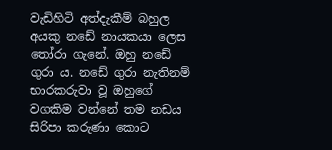වැඩිහිටි අත්දැකීම් බහුල අයකු නඩේ නායකයා ලෙස තෝරා ගැනේ. ඔහු නඩේ ගුරා ය. නඩේ ගුරා නැතිනම් භාරකරුවා වූ ඔහුගේ වගකිම වන්නේ තම නඩය සිරිපා කරුණා කොට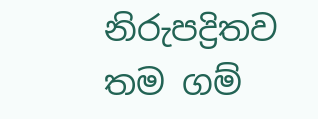නිරුපද්‍රිතව තම ගම්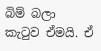බිම් බලා කැටුව ඒමයි. ඒ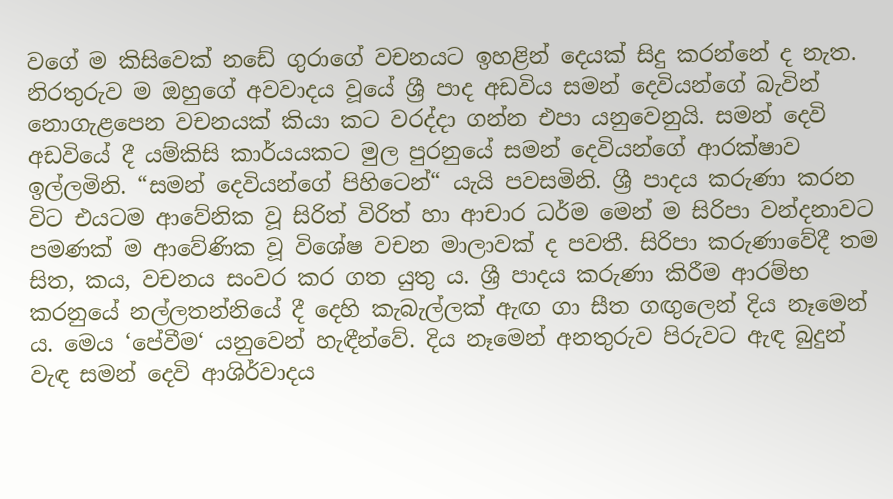වගේ ම කිසිවෙක් නඩේ ගුරාගේ වචනයට ඉහළින් දෙයක් සිදු කරන්නේ ද නැත. නිරතුරුව ම ඔහුගේ අවවාදය වූයේ ශ්‍රී පාද අඩවිය සමන් දෙවියන්ගේ බැවින් නොගැළපෙන වචනයක් කියා කට වරද්දා ගන්න එපා යනුවෙනුයි. සමන් දෙවි අඩවියේ දී යම්කිසි කාර්යයකට මුල පුරනුයේ සමන් දෙවියන්ගේ ආරක්ෂාව ඉල්ලමිනි. “සමන් දෙවියන්ගේ පිහිටෙන්“ යැයි පවසමිනි. ශ්‍රී පාදය කරුණා කරන විට එයටම ආවේනික වූ සිරිත් විරිත් හා ආචාර ධර්ම මෙන් ම සිරිපා වන්දනාවට පමණක් ම ආවේණික වූ විශේෂ වචන මාලාවක් ද පවතී. සිරිපා කරුණාවේදී තම සිත, කය, වචනය සංවර කර ගත යුතු ය. ශ්‍රී පාදය කරුණා කිරීම ආරම්භ කරනුයේ නල්ලතන්නියේ දී දෙහි කැබැල්ලක් ඇඟ ගා සීත ගඟුලෙන් දිය නෑමෙන් ය. මෙය ‘පේවීම‘ යනුවෙන් හැඳීන්වේ. දිය නෑමෙන් අනතුරුව පිරුවට ඇඳ බුදුන් වැඳ සමන් දෙවි ආශිර්වාදය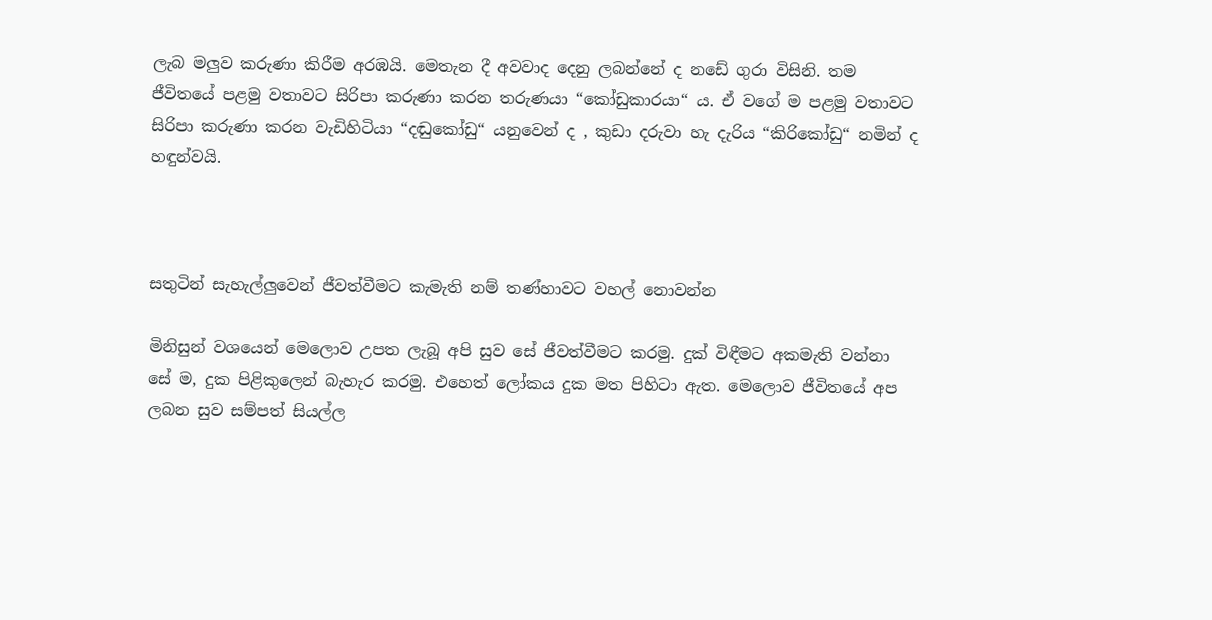ලැබ මලුව කරුණා කිරීම අරඹයි. මෙතැන දී අවවාද දෙනු ලබන්නේ ද නඩේ ගුරා විසිනි. තම ජීවිතයේ පළමු වතාවට සිරිපා කරුණා කරන තරුණයා “කෝඩුකාරයා“ ය. ඒ වගේ ම පළමු වතාවට සිරිපා කරුණා කරන වැඩිහිටියා “දඬුකෝඩු“ යනුවෙන් ද , කුඩා දරුවා හැ දැරිය “කිරිකෝඩු“ නමින් ද හඳුන්වයි.



සතුටින් සැහැල්ලුවෙන් ජීවත්වීමට කැමැති නම් තණ්හාවට වහල් නොවන්න

මිනිසුන් වශයෙන් මෙලොව උපත ලැබූ අපි සුව සේ ජීවත්වීමට කරමු. දුක් විඳීමට අකමැති වන්නා සේ ම, දුක පිළිකුලෙන් බැහැර කරමු. එහෙත් ලෝකය දුක මත පිහිටා ඇත. මෙලොව ජීවිතයේ අප ලබන සුව සම්පත් සියල්ල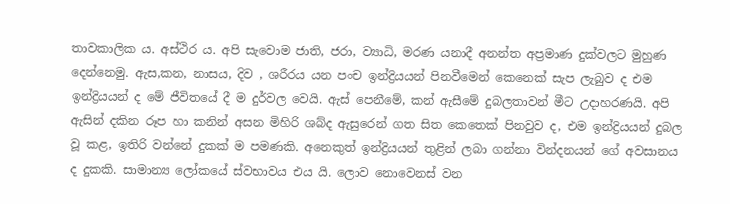තාවකාලික ය. අස්ථිර ය. අපි සැවොම ජාති, ජරා, ව්‍යාධි, මරණ යනාදී අනන්ත අප්‍රමාණ දුක්වලට මුහුණ දෙන්නෙමු. ඇස,කන, නාසය, දිව , ශරීරය යන පංච ඉන්ද්‍රියයන් පිනවීමෙන් කෙනෙක් සැප ලැබුව ද එම ඉන්ද්‍රියයන් ද මේ ජීවිතයේ දී ම දුර්වල වෙයි. ඇස් පෙනීමේ, කන් ඇසීමේ දුබලතාවන් මීට උදාහරණයි. අපි ඇසින් දකින රූප හා කනින් අසන මිහිරි ශබ්ද ඇසුරෙන් ගත සිත කෙතෙක් පිනවුව ද, එම ඉන්ද්‍රියයන් දුබල වූ කළ, ඉතිරි වන්නේ දුකක් ම පමණකි. අනෙකුත් ඉන්ද්‍රියයන් තුළින් ලබා ගන්නා වින්දනයන් ගේ අවසානය ද දුකකි. සාමාන්‍ය ලෝකයේ ස්වභාවය එය යි. ලොව නොවෙනස් වන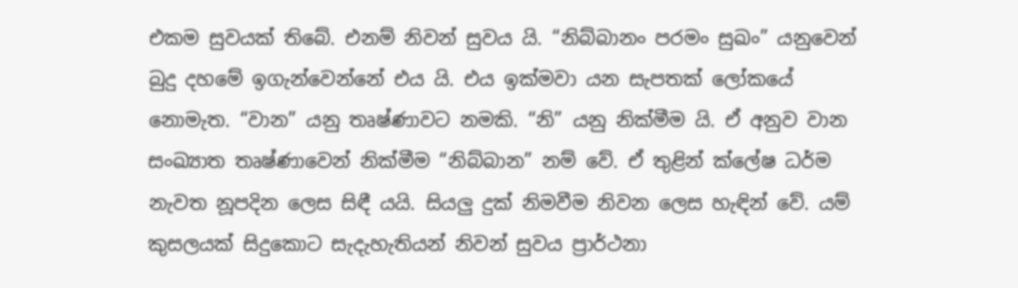එකම සුවයක් තිබේ. එනම් නිවන් සුවය යි. “නිබ්බානං පරමං සුඛං” යනුවෙන් බුදු දහමේ ඉගැන්වෙන්නේ එය යි. එය ඉක්මවා යන සැපතක් ලෝකයේ නොමැත. “වාන” යනු තෘෂ්ණාවට නමකි. “නි” යනු නික්මීම යි. ඒ අනුව වාන සංඛ්‍යාත තෘෂ්ණාවෙන් නික්මීම “නිබ්බාන” නම් වේ. ඒ තුළින් ක්ලේෂ ධර්ම නැවත නූපදින ලෙස සිඳී යයි. සියලු දුක් නිමවීම නිවන ලෙස හැඳින් වේ. යම් කුසලයක් සිදුකොට සැදැහැතියන් නිවන් සුවය ප්‍රාර්ථනා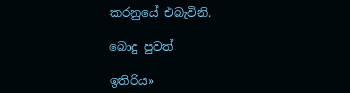කරනුයේ එබැවිනි.

බොදු පුවත්

ඉතිරිය»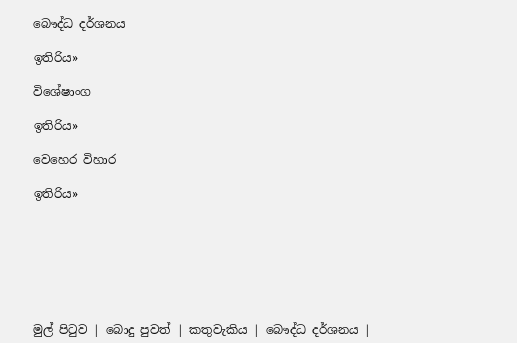බෞද්ධ දර්ශනය

ඉතිරිය»

විශේෂාංග

ඉතිරිය»

වෙහෙර විහාර

ඉතිරිය»







මුල් පිටුව | බොදු පුවත් | කතුවැකිය | බෞද්ධ දර්ශනය |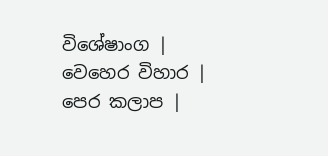විශේෂාංග | වෙහෙර විහාර | පෙර කලාප |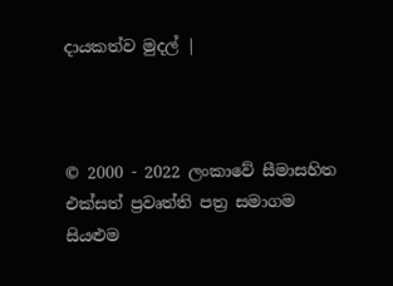දායකත්ව මුදල් |



© 2000 - 2022 ලංකාවේ සීමාසහිත එක්සත් ප්‍රවෘත්ති පත්‍ර සමාගම
සියළුම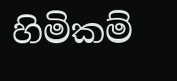හිමිකම්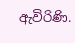ඇවිරිණි.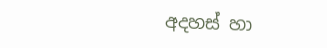අදහස් හා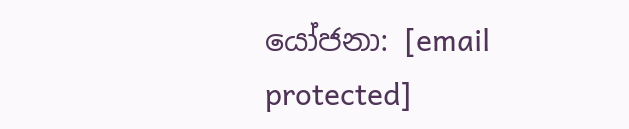යෝජනා: [email protected]